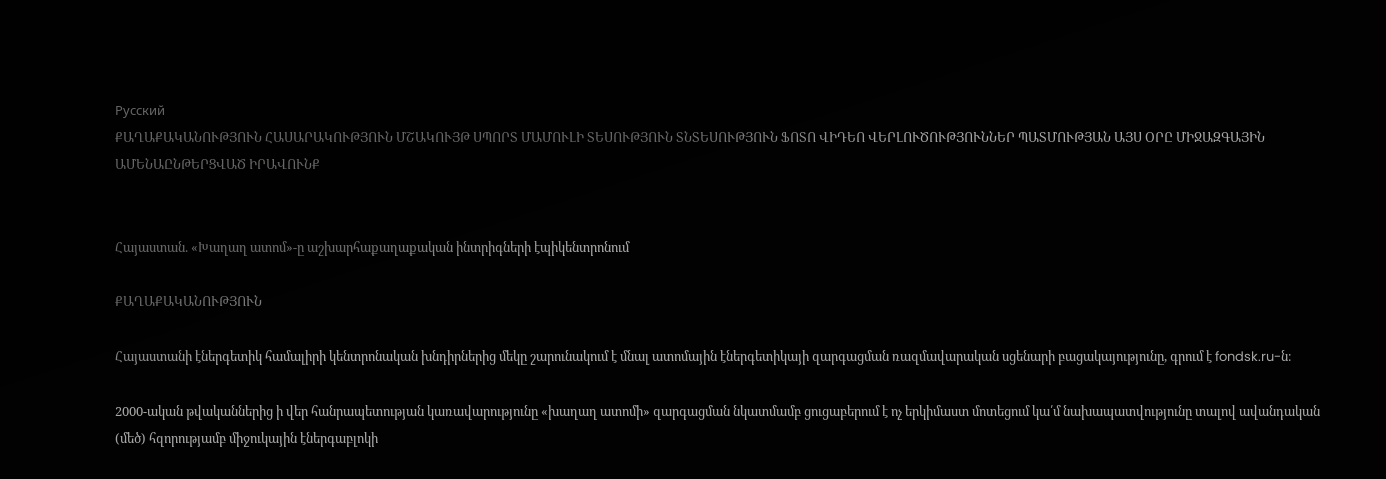Русский
ՔԱՂԱՔԱԿԱՆՈՒԹՅՈՒՆ ՀԱՍԱՐԱԿՈՒԹՅՈՒՆ ՄՇԱԿՈՒՅԹ ՍՊՈՐՏ ՄԱՄՈՒԼԻ ՏԵՍՈՒԹՅՈՒՆ ՏՆՏԵՍՈՒԹՅՈՒՆ ՖՈՏՈ ՎԻԴԵՈ ՎԵՐԼՈՒԾՈՒԹՅՈՒՆՆԵՐ ՊԱՏՄՈՒԹՅԱՆ ԱՅՍ ՕՐԸ ՄԻՋԱԶԳԱՅԻՆ ԱՄԵՆԱԸՆԹԵՐՑՎԱԾ ԻՐԱՎՈՒՆՔ


Հայաստան. «Խաղաղ ատոմ»-ը աշխարհաքաղաքական ինտրիգների էպիկենտրոնում

ՔԱՂԱՔԱԿԱՆՈՒԹՅՈՒՆ

Հայաստանի էներգետիկ համալիրի կենտրոնական խնդիրներից մեկը շարունակում է մնալ ատոմային էներգետիկայի զարգացման ռազմավարական սցենարի բացակայությունը, գրում է fondsk.ru-ն։

2000-ական թվականներից ի վեր հանրապետության կառավարությունը «խաղաղ ատոմի» զարգացման նկատմամբ ցուցաբերում է ոչ երկիմաստ մոտեցում կա՛մ նախապատվությունը տալով ավանդական (մեծ) հզորությամբ միջուկային էներգաբլոկի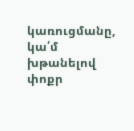կառուցմանը, կա՛մ խթանելով փոքր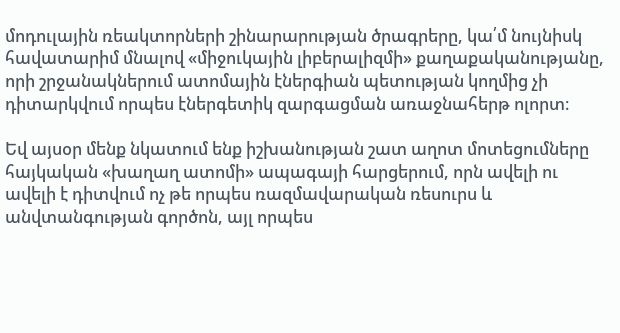մոդուլային ռեակտորների շինարարության ծրագրերը, կա՛մ նույնիսկ հավատարիմ մնալով «միջուկային լիբերալիզմի» քաղաքականությանը, որի շրջանակներում ատոմային էներգիան պետության կողմից չի դիտարկվում որպես էներգետիկ զարգացման առաջնահերթ ոլորտ։

Եվ այսօր մենք նկատում ենք իշխանության շատ աղոտ մոտեցումները հայկական «խաղաղ ատոմի» ապագայի հարցերում, որն ավելի ու ավելի է դիտվում ոչ թե որպես ռազմավարական ռեսուրս և անվտանգության գործոն, այլ որպես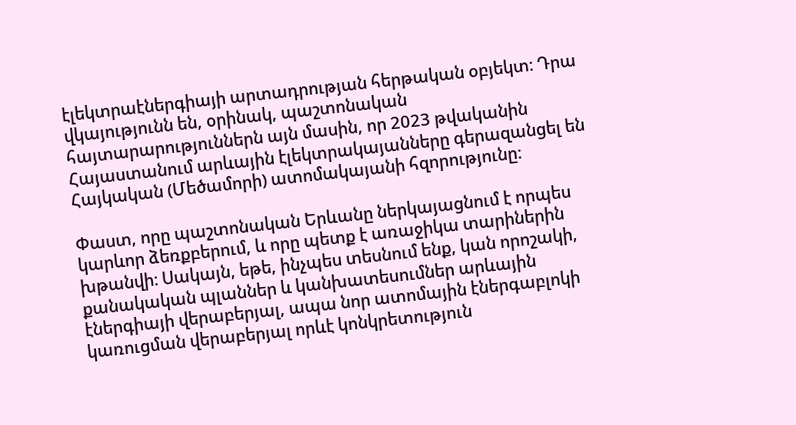էլեկտրաէներգիայի արտադրության հերթական օբյեկտ։ Դրա վկայությունն են, օրինակ, պաշտոնական հայտարարություններն այն մասին, որ 2023 թվականին Հայաստանում արևային էլեկտրակայանները գերազանցել են Հայկական (Մեծամորի) ատոմակայանի հզորությունը:

Փաստ, որը պաշտոնական Երևանը ներկայացնում է որպես կարևոր ձեռքբերում, և որը պետք է առաջիկա տարիներին խթանվի։ Սակայն, եթե, ինչպես տեսնում ենք, կան որոշակի, քանակական պլաններ և կանխատեսումներ արևային էներգիայի վերաբերյալ, ապա նոր ատոմային էներգաբլոկի կառուցման վերաբերյալ որևէ կոնկրետություն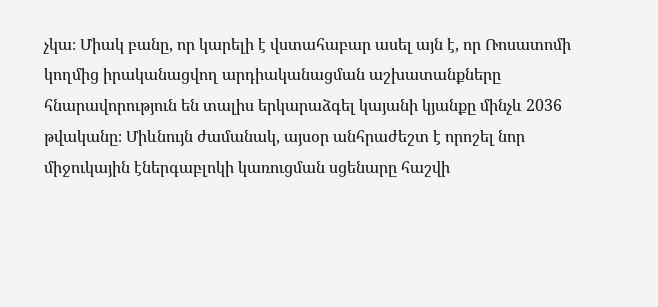չկա։ Միակ բանը, որ կարելի է վստահաբար ասել այն է, որ Ռոսատոմի կողմից իրականացվող արդիականացման աշխատանքները հնարավորություն են տալիս երկարաձգել կայանի կյանքը մինչև 2036 թվականը։ Միևնույն ժամանակ, այսօր անհրաժեշտ է որոշել նոր միջուկային էներգաբլոկի կառուցման սցենարը հաշվի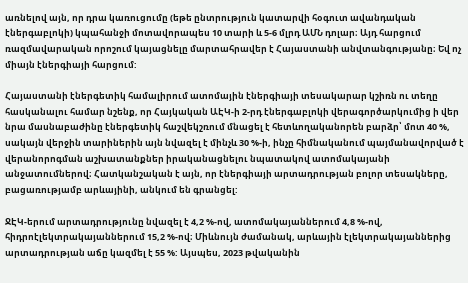առնելով այն, որ դրա կառուցումը (եթե ընտրություն կատարվի հօգուտ ավանդական էներգաբլոկի) կպահանջի մոտավորապես 10 տարի և 5-6 մլրդ ԱՄՆ դոլար։ Այդ հարցում ռազմավարական որոշում կայացնելը մարտահրավեր է Հայաստանի անվտանգությանը։ Եվ ոչ միայն էներգիայի հարցում:

Հայաստանի էներգետիկ համալիրում ատոմային էներգիայի տեսակարար կշիռն ու տեղը հասկանալու համար նշենք, որ Հայկական ԱԷԿ-ի 2-րդ էներգաբլոկի վերագործարկումից ի վեր նրա մասնաբաժինը էներգետիկ հաշվեկշռում մնացել է հետևողականորեն բարձր՝ մոտ 40 %, սակայն վերջին տարիներին այն նվազել է մինչև 30 %-ի, ինչը հիմնականում պայմանավորված է վերանորոգման աշխատանքներ իրականացնելու նպատակով ատոմակայանի անջատումներով։ Հատկանշական է այն, որ էներգիայի արտադրության բոլոր տեսակները, բացառությամբ արևայինի, անկում են գրանցել:

ՋԷԿ-երում արտադրությունը նվազել է 4,2 %-ով, ատոմակայաններում 4,8 %-ով, հիդրոէլեկտրակայաններում 15,2 %-ով։ Միևնույն ժամանակ, արևային էլեկտրակայաններից արտադրության աճը կազմել է 55 %: Այսպես, 2023 թվականին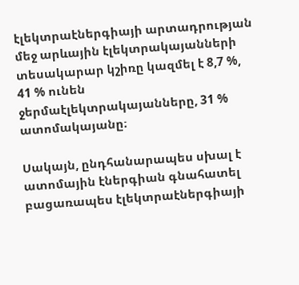էլեկտրաէներգիայի արտադրության մեջ արևային էլեկտրակայանների տեսակարար կշիռը կազմել է 8,7 %, 41 % ունեն ջերմաէլեկտրակայանները, 31 % ատոմակայանը։

Սակայն, ընդհանարապես սխալ է ատոմային էներգիան գնահատել բացառապես էլեկտրաէներգիայի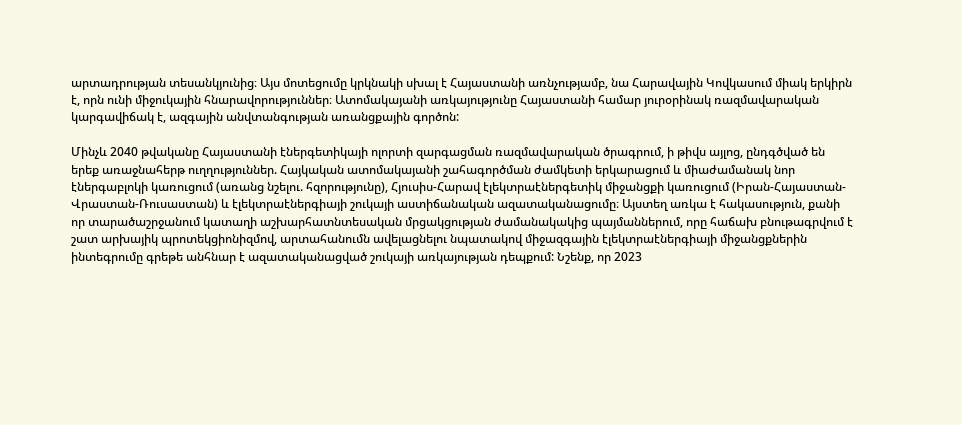արտադրության տեսանկյունից։ Այս մոտեցումը կրկնակի սխալ է Հայաստանի առնչությամբ, նա Հարավային Կովկասում միակ երկիրն է, որն ունի միջուկային հնարավորություններ։ Ատոմակայանի առկայությունը Հայաստանի համար յուրօրինակ ռազմավարական կարգավիճակ է, ազգային անվտանգության առանցքային գործոն:

Մինչև 2040 թվականը Հայաստանի էներգետիկայի ոլորտի զարգացման ռազմավարական ծրագրում, ի թիվս այլոց, ընդգծված են երեք առաջնահերթ ուղղություններ. Հայկական ատոմակայանի շահագործման ժամկետի երկարացում և միաժամանակ նոր էներգաբլոկի կառուցում (առանց նշելու. հզորությունը), Հյուսիս-Հարավ էլեկտրաէներգետիկ միջանցքի կառուցում (Իրան-Հայաստան-Վրաստան-Ռուսաստան) և էլեկտրաէներգիայի շուկայի աստիճանական ազատականացումը։ Այստեղ առկա է հակասություն, քանի որ տարածաշրջանում կատաղի աշխարհատնտեսական մրցակցության ժամանակակից պայմաններում, որը հաճախ բնութագրվում է շատ արխայիկ պրոտեկցիոնիզմով, արտահանումն ավելացնելու նպատակով միջազգային էլեկտրաէներգիայի միջանցքներին ինտեգրումը գրեթե անհնար է ազատականացված շուկայի առկայության դեպքում: Նշենք, որ 2023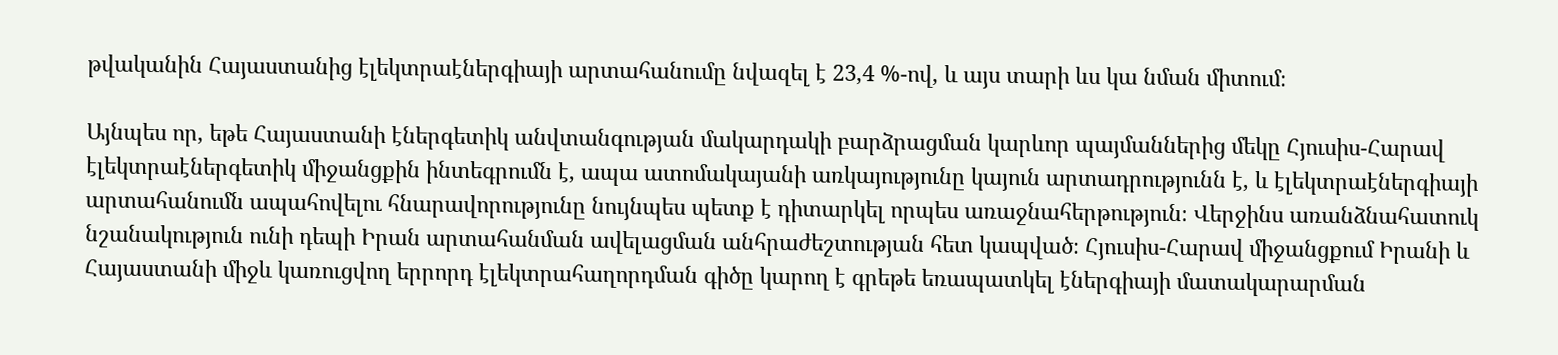թվականին Հայաստանից էլեկտրաէներգիայի արտահանումը նվազել է 23,4 %-ով, և այս տարի ևս կա նման միտում։

Այնպես որ, եթե Հայաստանի էներգետիկ անվտանգության մակարդակի բարձրացման կարևոր պայմաններից մեկը Հյուսիս-Հարավ էլեկտրաէներգետիկ միջանցքին ինտեգրումն է, ապա ատոմակայանի առկայությունը կայուն արտադրությունն է, և էլեկտրաէներգիայի արտահանումն ապահովելու հնարավորությունը նույնպես պետք է դիտարկել որպես առաջնահերթություն։ Վերջինս առանձնահատուկ նշանակություն ունի դեպի Իրան արտահանման ավելացման անհրաժեշտության հետ կապված։ Հյուսիս-Հարավ միջանցքում Իրանի և Հայաստանի միջև կառուցվող երրորդ էլեկտրահաղորդման գիծը կարող է գրեթե եռապատկել էներգիայի մատակարարման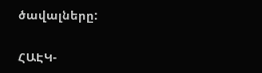ծավալները:

ՀԱԷԿ-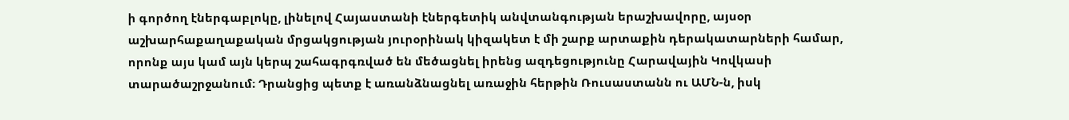ի գործող էներգաբլոկը, լինելով Հայաստանի էներգետիկ անվտանգության երաշխավորը, այսօր աշխարհաքաղաքական մրցակցության յուրօրինակ կիզակետ է մի շարք արտաքին դերակատարների համար, որոնք այս կամ այն կերպ շահագրգռված են մեծացնել իրենց ազդեցությունը Հարավային Կովկասի տարածաշրջանում։ Դրանցից պետք է առանձնացնել առաջին հերթին Ռուսաստանն ու ԱՄՆ-ն, իսկ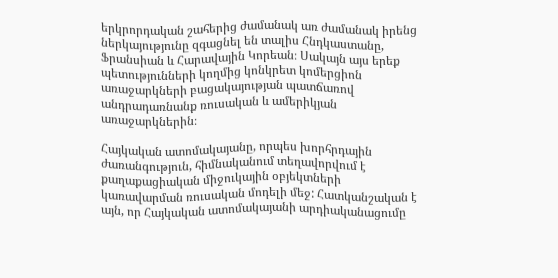երկրորդական շահերից ժամանակ առ ժամանակ իրենց ներկայությունը զգացնել են տալիս Հնդկաստանը, Ֆրանսիան և Հարավային Կորեան։ Սակայն այս երեք պետությունների կողմից կոնկրետ կոմերցիոն առաջարկների բացակայության պատճառով անդրադառնանք ռուսական և ամերիկյան առաջարկներին։

Հայկական ատոմակայանը, որպես խորհրդային ժառանգություն, հիմնականում տեղավորվում է քաղաքացիական միջուկային օբյեկտների կառավարման ռուսական մոդելի մեջ: Հատկանշական է այն, որ Հայկական ատոմակայանի արդիականացումը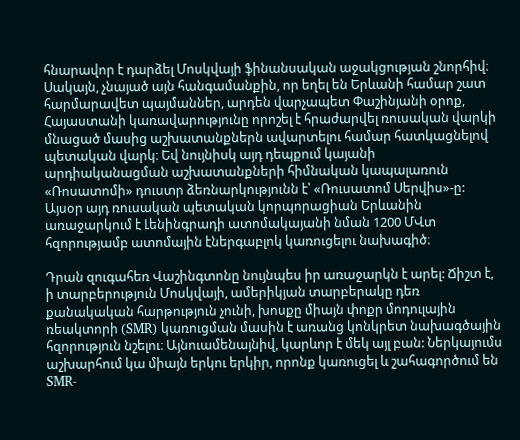հնարավոր է դարձել Մոսկվայի ֆինանսական աջակցության շնորհիվ։ Սակայն, չնայած այն հանգամանքին, որ եղել են Երևանի համար շատ հարմարավետ պայմաններ, արդեն վարչապետ Փաշինյանի օրոք, Հայաստանի կառավարությունը որոշել է հրաժարվել ռուսական վարկի մնացած մասից աշխատանքներն ավարտելու համար հատկացնելով պետական վարկ։ Եվ նույնիսկ այդ դեպքում կայանի արդիականացման աշխատանքների հիմնական կապալառուն «Ռոսատոմի» դուստր ձեռնարկությունն է՝ «Ռուսատոմ Սերվիս»-ը: Այսօր այդ ռուսական պետական կորպորացիան Երևանին առաջարկում է Լենինգրադի ատոմակայանի նման 1200 ՄՎտ հզորությամբ ատոմային էներգաբլոկ կառուցելու նախագիծ։

Դրան զուգահեռ Վաշինգտոնը նույնպես իր առաջարկն է արել: Ճիշտ է, ի տարբերություն Մոսկվայի, ամերիկյան տարբերակը դեռ քանակական հարթություն չունի, խոսքը միայն փոքր մոդուլային ռեակտորի (SMR) կառուցման մասին է առանց կոնկրետ նախագծային հզորություն նշելու։ Այնուամենայնիվ, կարևոր է մեկ այլ բան: Ներկայումս աշխարհում կա միայն երկու երկիր, որոնք կառուցել և շահագործում են SMR-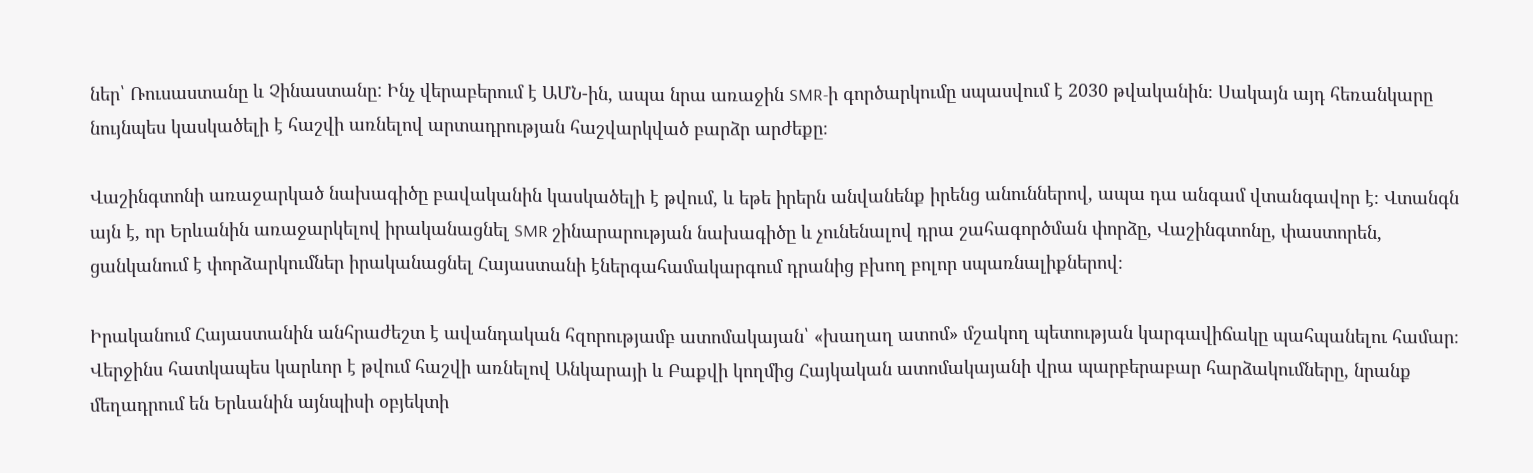ներ՝ Ռուսաստանը և Չինաստանը: Ինչ վերաբերում է ԱՄՆ-ին, ապա նրա առաջին SMR-ի գործարկումը սպասվում է 2030 թվականին։ Սակայն այդ հեռանկարը նույնպես կասկածելի է հաշվի առնելով արտադրության հաշվարկված բարձր արժեքը։

Վաշինգտոնի առաջարկած նախագիծը բավականին կասկածելի է թվում, և եթե իրերն անվանենք իրենց անուններով, ապա դա անգամ վտանգավոր է։ Վտանգն այն է, որ Երևանին առաջարկելով իրականացնել SMR շինարարության նախագիծը և չունենալով դրա շահագործման փորձը, Վաշինգտոնը, փաստորեն, ցանկանում է փորձարկումներ իրականացնել Հայաստանի էներգահամակարգում դրանից բխող բոլոր սպառնալիքներով։

Իրականում Հայաստանին անհրաժեշտ է ավանդական հզորությամբ ատոմակայան՝ «խաղաղ ատոմ» մշակող պետության կարգավիճակը պահպանելու համար։ Վերջինս հատկապես կարևոր է թվում հաշվի առնելով Անկարայի և Բաքվի կողմից Հայկական ատոմակայանի վրա պարբերաբար հարձակումները, նրանք մեղադրում են Երևանին այնպիսի օբյեկտի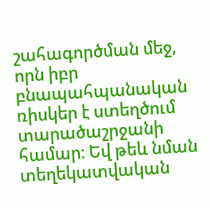շահագործման մեջ, որն իբր բնապահպանական ռիսկեր է ստեղծում տարածաշրջանի համար։ Եվ թեև նման տեղեկատվական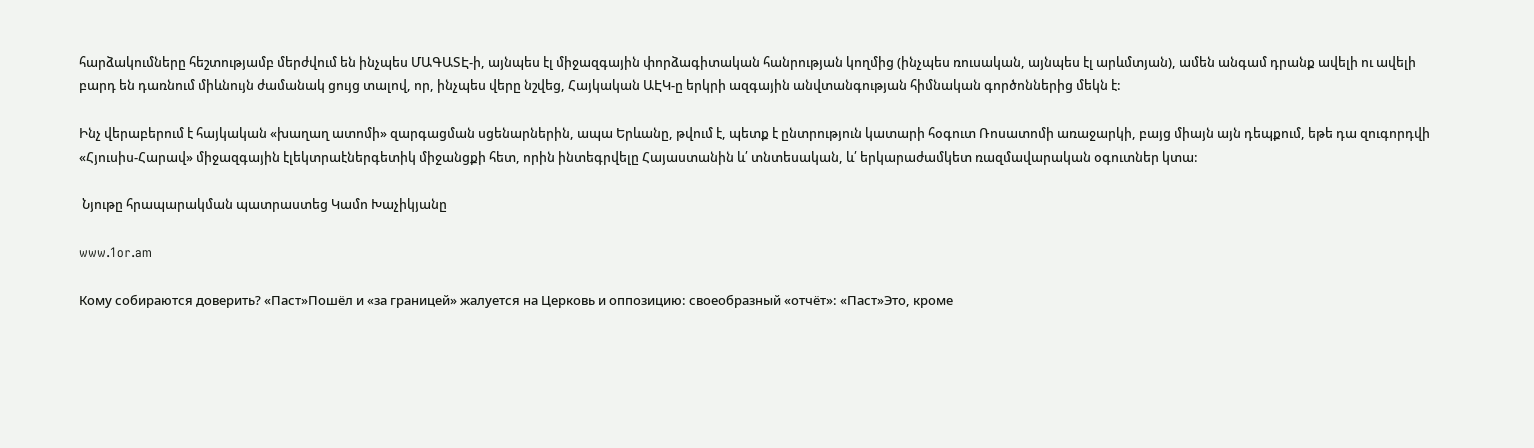հարձակումները հեշտությամբ մերժվում են ինչպես ՄԱԳԱՏԷ-ի, այնպես էլ միջազգային փորձագիտական հանրության կողմից (ինչպես ռուսական, այնպես էլ արևմտյան), ամեն անգամ դրանք ավելի ու ավելի բարդ են դառնում միևնույն ժամանակ ցույց տալով, որ, ինչպես վերը նշվեց, Հայկական ԱԷԿ-ը երկրի ազգային անվտանգության հիմնական գործոններից մեկն է:

Ինչ վերաբերում է հայկական «խաղաղ ատոմի» զարգացման սցենարներին, ապա Երևանը, թվում է, պետք է ընտրություն կատարի հօգուտ Ռոսատոմի առաջարկի, բայց միայն այն դեպքում, եթե դա զուգորդվի «Հյուսիս-Հարավ» միջազգային էլեկտրաէներգետիկ միջանցքի հետ, որին ինտեգրվելը Հայաստանին և՛ տնտեսական, և՛ երկարաժամկետ ռազմավարական օգուտներ կտա:

 Նյութը հրապարակման պատրաստեց Կամո Խաչիկյանը

www.1or.am

Кому собираются доверить? «Паст»Пошёл и «за границей» жалуется на Церковь и оппозицию: своеобразный «отчёт»: «Паст»Это, кроме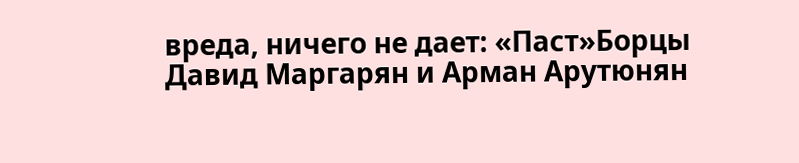вреда, ничего не дает: «Паст»Борцы Давид Маргарян и Арман Арутюнян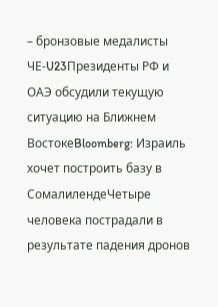– бронзовые медалисты ЧЕ‑U23Президенты РФ и ОАЭ обсудили текущую ситуацию на Ближнем ВостокеBloomberg: Израиль хочет построить базу в СомалилендеЧетыре человека пострадали в результате падения дронов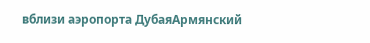вблизи аэропорта ДубаяАрмянский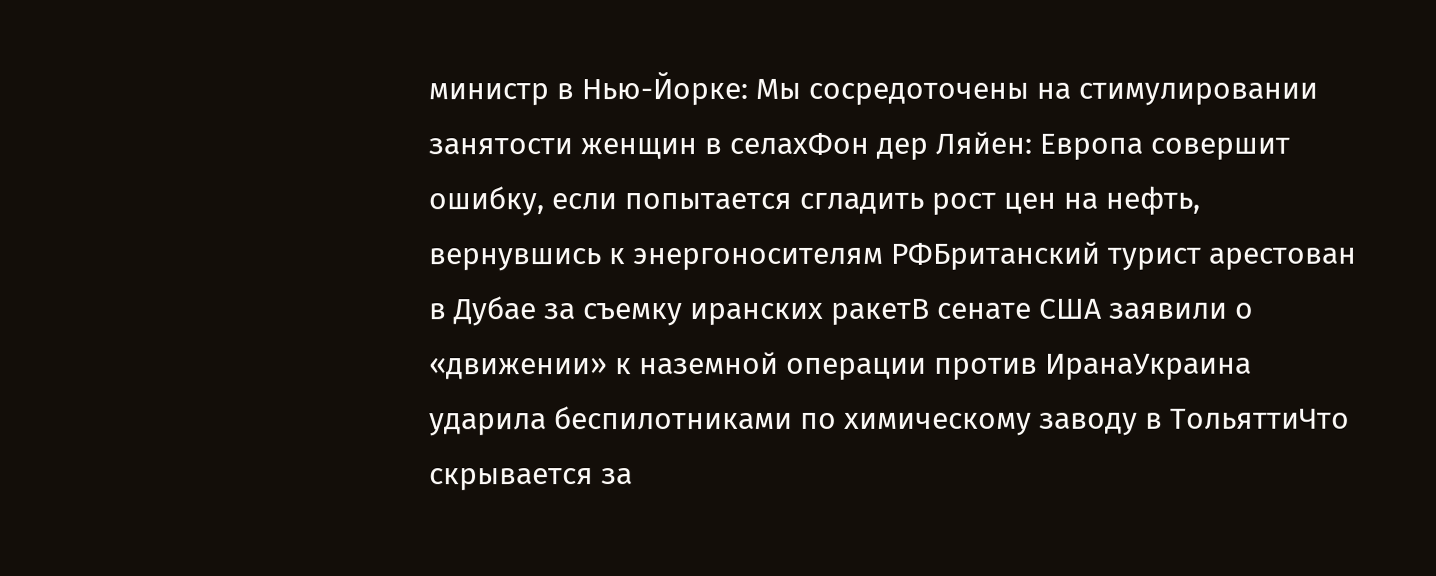министр в Нью-Йорке: Мы сосредоточены на стимулировании занятости женщин в селахФон дер Ляйен: Европа совершит ошибку, если попытается сгладить рост цен на нефть, вернувшись к энергоносителям РФБританский турист арестован в Дубае за съемку иранских ракетВ сенате США заявили о «движении» к наземной операции против ИранаУкраина ударила беспилотниками по химическому заводу в ТольяттиЧто скрывается за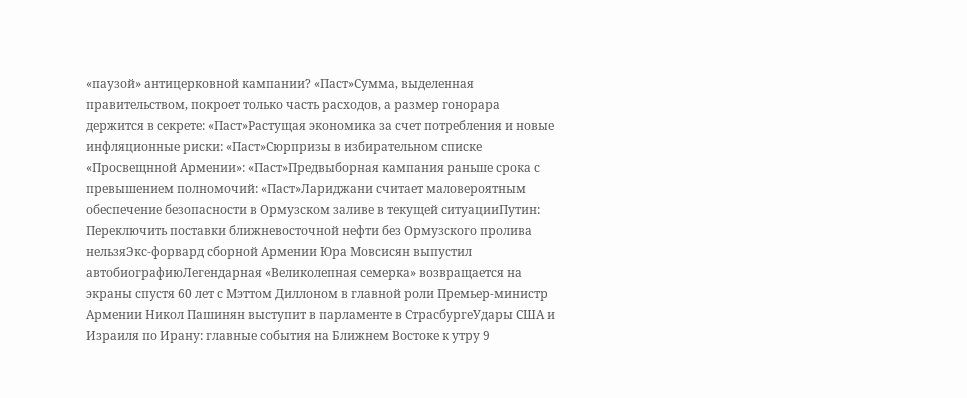«паузой» антицерковной кампании? «Паст»Сумма, выделенная правительством, покроет только часть расходов, а размер гонорара держится в секрете: «Паст»Растущая экономика за счет потребления и новые инфляционные риски: «Паст»Сюрпризы в избирательном списке «Просвещнной Армении»: «Паст»Предвыборная кампания раньше срока с превышением полномочий: «Паст»Лариджани считает маловероятным обеспечение безопасности в Ормузском заливе в текущей ситуацииПутин: Переключить поставки ближневосточной нефти без Ормузского пролива нельзяЭкс-форвард сборной Армении Юра Мовсисян выпустил автобиографиюЛегендарная «Великолепная семерка» возвращается на экраны спустя 60 лет с Мэттом Диллоном в главной роли Премьер-министр Армении Никол Пашинян выступит в парламенте в СтрасбургеУдары США и Израиля по Ирану: главные события на Ближнем Востоке к утру 9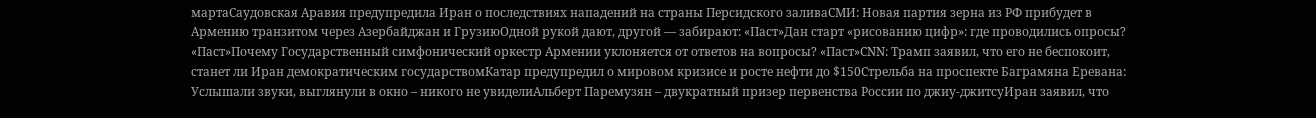мартаСаудовская Аравия предупредила Иран о последствиях нападений на страны Персидского заливаСМИ: Новая партия зерна из РФ прибудет в Армению транзитом через Азербайджан и ГрузиюОдной рукой дают, другой — забирают: «Паст»Дан старт «рисованию цифр»: где проводились опросы? «Паст»Почему Государственный симфонический оркестр Армении уклоняется от ответов на вопросы? «Паст»CNN: Трамп заявил, что его не беспокоит, станет ли Иран демократическим государствомКатар предупредил о мировом кризисе и росте нефти до $150Стрельба на проспекте Баграмяна Еревана: Услышали звуки, выглянули в окно – никого не увиделиАльберт Паремузян – двукратный призер первенства России по джиу-джитсуИран заявил, что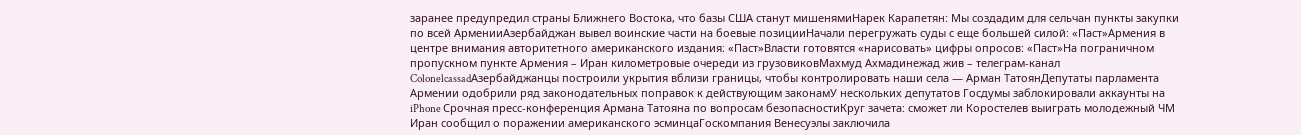заранее предупредил страны Ближнего Востока, что базы США станут мишенямиНарек Карапетян: Мы создадим для сельчан пункты закупки по всей АрменииАзербайджан вывел воинские части на боевые позицииНачали перегружать суды с еще большей силой: «Паст»Армения в центре внимания авторитетного американского издания։ «Паст»Власти готовятся «нарисовать» цифры опросов: «Паст»На пограничном пропускном пункте Армения – Иран километровые очереди из грузовиковМахмуд Ахмадинежад жив – телеграм-канал ColonelcassadАзербайджанцы построили укрытия вблизи границы, чтобы контролировать наши села — Арман ТатоянДепутаты парламента Армении одобрили ряд законодательных поправок к действующим законамУ нескольких депутатов Госдумы заблокировали аккаунты на iPhone Срочная пресс-конференция Армана Татояна по вопросам безопасностиКруг зачета: сможет ли Коростелев выиграть молодежный ЧМ Иран сообщил о поражении американского эсминцаГоскомпания Венесуэлы заключила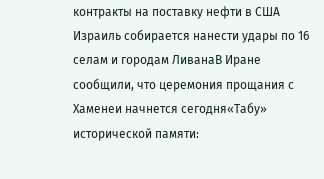контракты на поставку нефти в США Израиль собирается нанести удары по 16 селам и городам ЛиванаВ Иране сообщили, что церемония прощания с Хаменеи начнется сегодня«Табу» исторической памяти: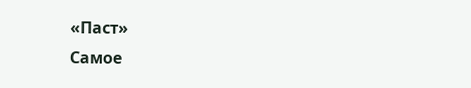«Паст»
Самое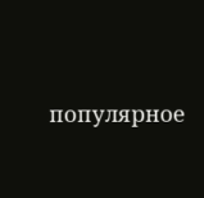популярное